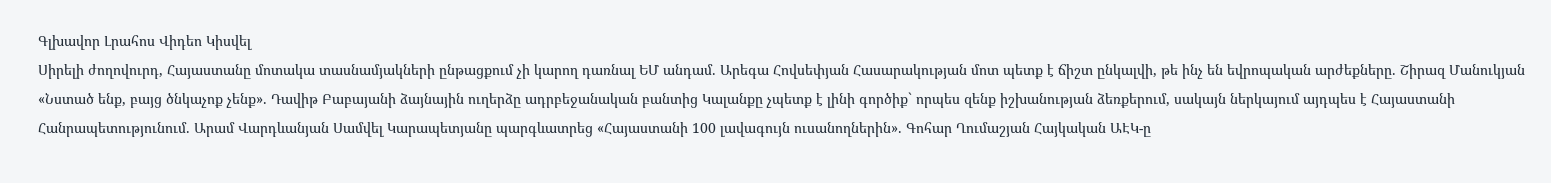Գլխավոր Լրահոս Վիդեո Կիսվել
Սիրելի ժողովուրդ, Հայաստանը մոտակա տասնամյակների ընթացքում չի կարող դառնալ ԵՄ անդամ. Արեգա Հովսեփյան Հասարակության մոտ պետք է ճիշտ ընկալվի, թե ինչ են եվրոպական արժեքները. Շիրազ Մանուկյան «Նստած ենք, բայց ծնկաչոք չենք». Դավիթ Բաբայանի ձայնային ուղերձը ադրբեջանական բանտից Կալանքը չպետք է լինի գործիք` որպես զենք իշխանության ձեռքերում, սակայն ներկայում այդպես է Հայաստանի Հանրապետությունում. Արամ Վարդևանյան Սամվել Կարապետյանը պարգևատրեց «Հայաստանի 100 լավագույն ուսանողներին». Գոհար Ղումաշյան Հայկական ԱԷԿ-ը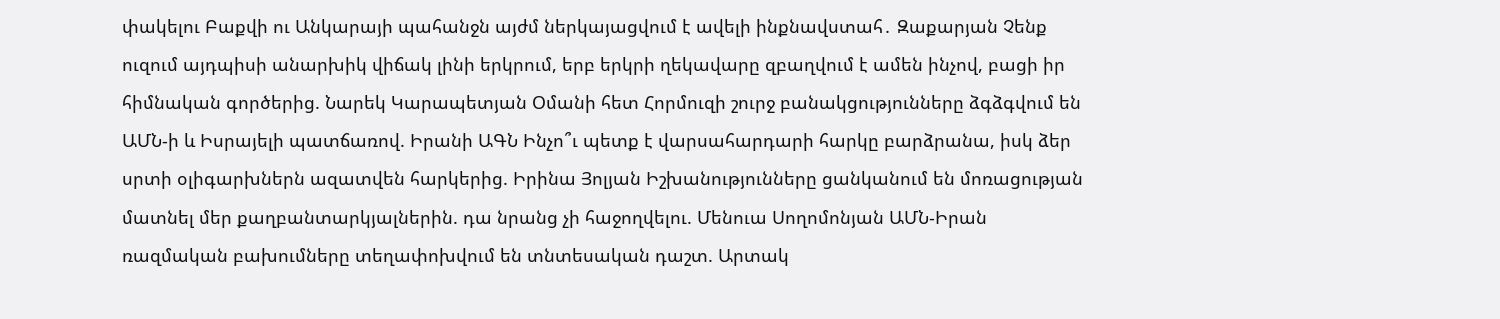փակելու Բաքվի ու Անկարայի պահանջն այժմ ներկայացվում է ավելի ինքնավստահ․ Զաքարյան Չենք ուզում այդպիսի անարխիկ վիճակ լինի երկրում, երբ երկրի ղեկավարը զբաղվում է ամեն ինչով, բացի իր հիմնական գործերից. Նարեկ Կարապետյան Օմանի հետ Հորմուզի շուրջ բանակցությունները ձգձգվում են ԱՄՆ-ի և Իսրայելի պատճառով. Իրանի ԱԳՆ Ինչո՞ւ պետք է վարսահարդարի հարկը բարձրանա, իսկ ձեր սրտի օլիգարխներն ազատվեն հարկերից. Իրինա Յոլյան Իշխանությունները ցանկանում են մոռացության մատնել մեր քաղբանտարկյալներին. դա նրանց չի հաջողվելու. Մենուա Սողոմոնյան ԱՄՆ-Իրան ռազմական բախումները տեղափոխվում են տնտեսական դաշտ. Արտակ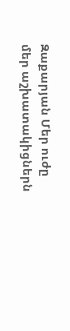Զաքարյան Մեր ուժը մեր աշխատակիցներն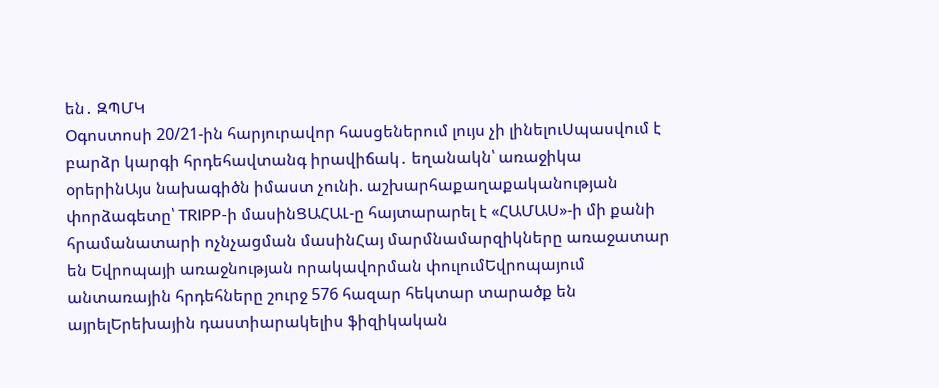են․ ԶՊՄԿ
Օգոստոսի 20/21-ին հարյուրավոր հասցեներում լույս չի լինելուՍպասվում է բարձր կարգի հրդեհավտանգ իրավիճակ․ եղանակն՝ առաջիկա օրերինԱյս նախագիծն իմաստ չունի. աշխարհաքաղաքականության փորձագետը՝ TRIPP-ի մասինՑԱՀԱԼ-ը հայտարարել է «ՀԱՄԱՍ»-ի մի քանի հրամանատարի ոչնչացման մասինՀայ մարմնամարզիկները առաջատար են Եվրոպայի առաջնության որակավորման փուլումԵվրոպայում անտառային հրդեհները շուրջ 576 հազար հեկտար տարածք են այրելԵրեխային դաստիարակելիս ֆիզիկական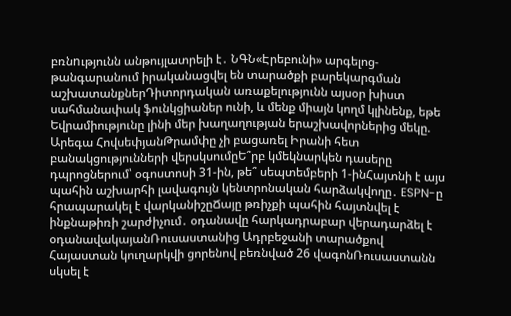բռնnւթյունն անթույլատրելի է․ ՆԳՆ«Էրեբունի» արգելոց-թանգարանում իրականացվել են տարածքի բարեկարգման աշխատանքներԴիտորդական առաքելությունն այսօր խիստ սահմանափակ ֆունկցիաներ ունի, և մենք միայն կողմ կլինենք, եթե Եվրամիությունը լինի մեր խաղաղության երաշխավորներից մեկը. Արեգա ՀովսեփյանԹրամփը չի բացառել Իրանի հետ բանակցությունների վերսկսումըԵ՞րբ կմեկնարկեն դասերը դպրոցներում՝ օգոստոսի 31-ին, թե՞ սեպտեմբերի 1-ինՀայտնի է այս պահին աշխարհի լավագույն կենտրոնական հարձակվողը․ ESPN-ը հրապարակել է վարկանիշըՃայը թռիչքի պահին հայտնվել է ինքնաթիռի շարժիչում․ օդանավը հարկադրաբար վերադարձել է օդանավակայանՌուսաստանից Ադրբեջանի տարածքով Հայաստան կուղարկվի ցորենով բեռնված 26 վագոնՌուսաստանն սկսել է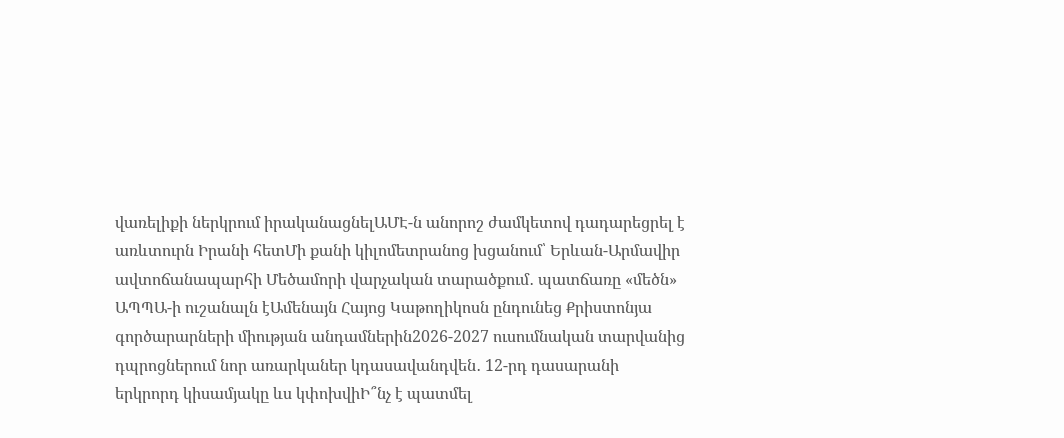վառելիքի ներկրում իրականացնելԱՄԷ-ն անորոշ ժամկետով դադարեցրել է առևտուրն Իրանի հետՄի քանի կիլոմետրանոց խցանում՝ Երևան-Արմավիր ավտոճանապարհի Մեծամորի վարչական տարածքում․ պատճառը «մեծն» ԱՊՊԱ-ի ուշանալն էԱմենայն Հայոց Կաթողիկոսն ընդունեց Քրիստոնյա գործարարների միության անդամներին2026-2027 ուսումնական տարվանից դպրոցներում նոր առարկաներ կդասավանդվեն․ 12-րդ դասարանի երկրորդ կիսամյակը ևս կփոխվիԻ՞նչ է պատմել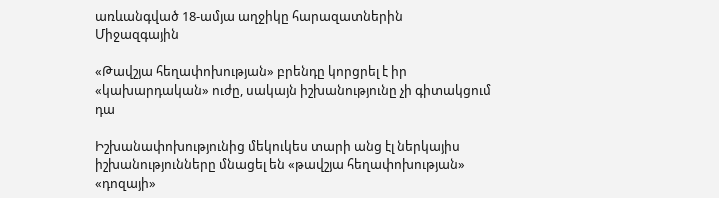առևանգված 18-ամյա աղջիկը հարազատներին
Միջազգային

«Թավշյա հեղափոխության» բրենդը կորցրել է իր «կախարդական» ուժը, սակայն իշխանությունը չի գիտակցում դա

Իշխանափոխությունից մեկուկես տարի անց էլ ներկայիս իշխանությունները մնացել են «թավշյա հեղափոխության» «դոզայի»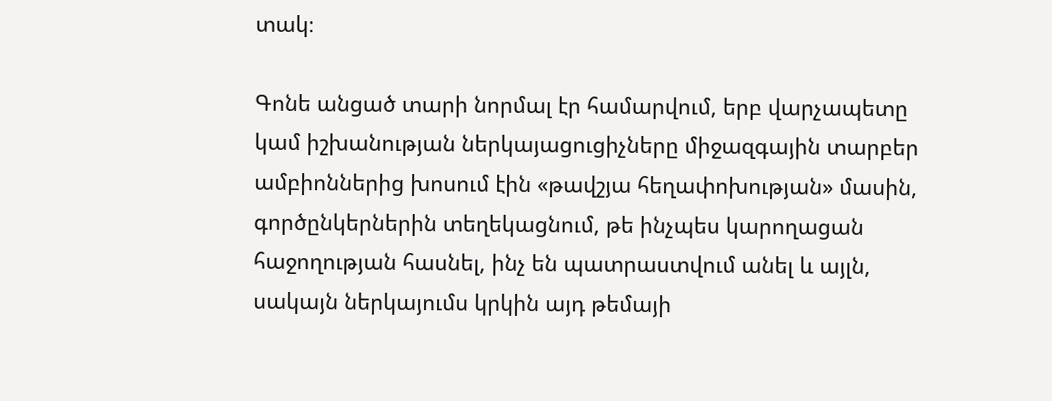տակ։

Գոնե անցած տարի նորմալ էր համարվում, երբ վարչապետը կամ իշխանության ներկայացուցիչները միջազգային տարբեր ամբիոններից խոսում էին «թավշյա հեղափոխության» մասին, գործընկերներին տեղեկացնում, թե ինչպես կարողացան հաջողության հասնել, ինչ են պատրաստվում անել և այլն, սակայն ներկայումս կրկին այդ թեմայի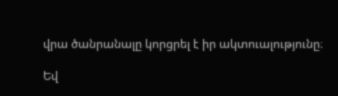վրա ծանրանալը կորցրել է իր ակտուալությունը։

Եվ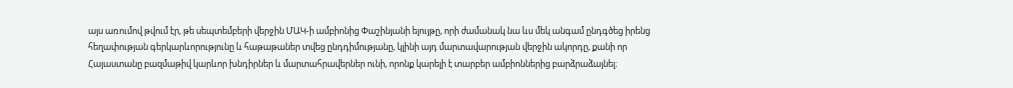այս առումով թվում էր, թե սեպտեմբերի վերջին ՄԱԿ-ի ամբիոնից Փաշինյանի ելույթը, որի ժամանակ նա ևս մեկ անգամ ընդգծեց իրենց հեղափության գերկարևորությունը և հաթաթաներ տվեց ընդդիմությանը, կլինի այդ մարտավարության վերջին ակորդը, քանի որ Հայաստանը բազմաթիվ կարևոր խնդիրներ և մարտահրավերներ ունի, որոնք կարելի է տարբեր ամբիոններից բարձրաձայնել։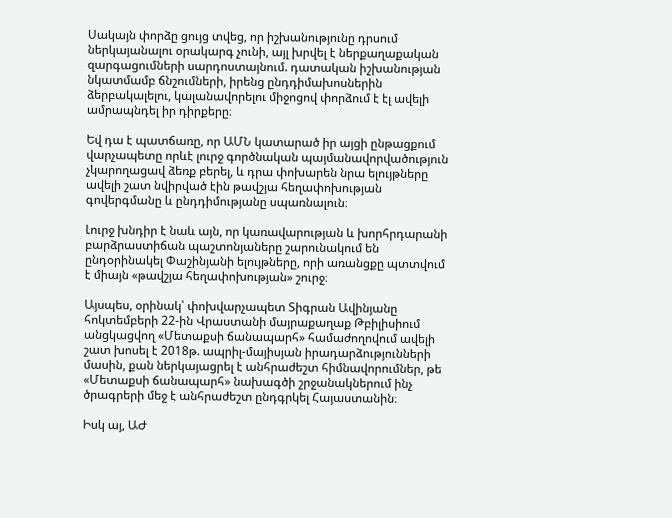Սակայն փորձը ցույց տվեց, որ իշխանությունը դրսում ներկայանալու օրակարգ չունի, այլ խրվել է ներքաղաքական զարգացումների սարդոստայնում. դատական իշխանության նկատմամբ ճնշումների, իրենց ընդդիմախոսներին ձերբակալելու, կալանավորելու միջոցով փորձում է էլ ավելի ամրապնդել իր դիրքերը։

Եվ դա է պատճառը, որ ԱՄՆ կատարած իր այցի ընթացքում վարչապետը որևէ լուրջ գործնական պայմանավորվածություն չկարողացավ ձեռք բերել, և դրա փոխարեն նրա ելույթները ավելի շատ նվիրված էին թավշյա հեղափոխության գովերգմանը և ընդդիմությանը սպառնալուն։

Լուրջ խնդիր է նաև այն, որ կառավարության և խորհրդարանի բարձրաստիճան պաշտոնյաները շարունակում են ընդօրինակել Փաշինյանի ելույթները, որի առանցքը պտտվում է միայն «թավշյա հեղափոխության» շուրջ։

Այսպես, օրինակ՝ փոխվարչապետ Տիգրան Ավինյանը հոկտեմբերի 22-ին Վրաստանի մայրաքաղաք Թբիլիսիում անցկացվող «Մետաքսի ճանապարհ» համաժողովում ավելի շատ խոսել է 2018թ. ապրիլ-մայիսյան իրադարձությունների մասին, քան ներկայացրել է անհրաժեշտ հիմնավորումներ, թե «Մետաքսի ճանապարհ» նախագծի շրջանակներում ինչ ծրագրերի մեջ է անհրաժեշտ ընդգրկել Հայաստանին։

Իսկ այ, ԱԺ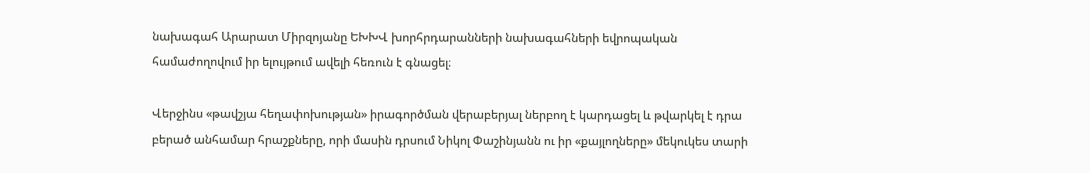նախագահ Արարատ Միրզոյանը ԵԽԽՎ խորհրդարանների նախագահների եվրոպական համաժողովում իր ելույթում ավելի հեռուն է գնացել։

Վերջինս «թավշյա հեղափոխության» իրագործման վերաբերյալ ներբող է կարդացել և թվարկել է դրա բերած անհամար հրաշքները, որի մասին դրսում Նիկոլ Փաշինյանն ու իր «քայլողները» մեկուկես տարի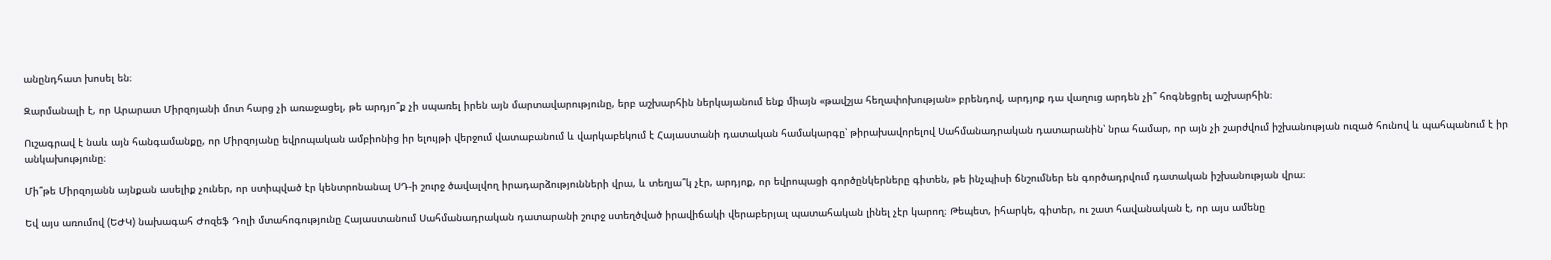անընդհատ խոսել են։

Զարմանալի է, որ Արարատ Միրզոյանի մոտ հարց չի առաջացել, թե արդյո՞ք չի սպառել իրեն այն մարտավարությունը, երբ աշխարհին ներկայանում ենք միայն «թավշյա հեղափոխության» բրենդով, արդյոք դա վաղուց արդեն չի՞ հոգնեցրել աշխարհին։

Ուշագրավ է նաև այն հանգամանքը, որ Միրզոյանը եվրոպական ամբիոնից իր ելույթի վերջում վատաբանում և վարկաբեկում է Հայաստանի դատական համակարգը՝ թիրախավորելով Սահմանադրական դատարանին՝ նրա համար, որ այն չի շարժվում իշխանության ուզած հունով և պահպանում է իր անկախությունը։

Մի՞թե Միրզոյանն այնքան ասելիք չուներ, որ ստիպված էր կենտրոնանալ ՍԴ-ի շուրջ ծավալվող իրադարձությունների վրա, և տեղյա՞կ չէր, արդյոք, որ եվրոպացի գործընկերները գիտեն, թե ինչպիսի ճնշումներ են գործադրվում դատական իշխանության վրա։

Եվ այս առումով (ԵԺԿ) նախագահ Ժոզեֆ Դոլի մտահոգությունը Հայաստանում Սահմանադրական դատարանի շուրջ ստեղծված իրավիճակի վերաբերյալ պատահական լինել չէր կարող։ Թեպետ, իհարկե, գիտեր, ու շատ հավանական է, որ այս ամենը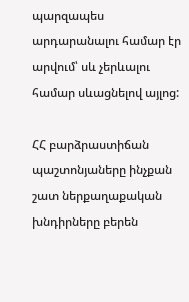պարզապես արդարանալու համար էր արվում՝ սև չերևալու համար սևացնելով այլոց:

ՀՀ բարձրաստիճան պաշտոնյաները ինչքան շատ ներքաղաքական խնդիրները բերեն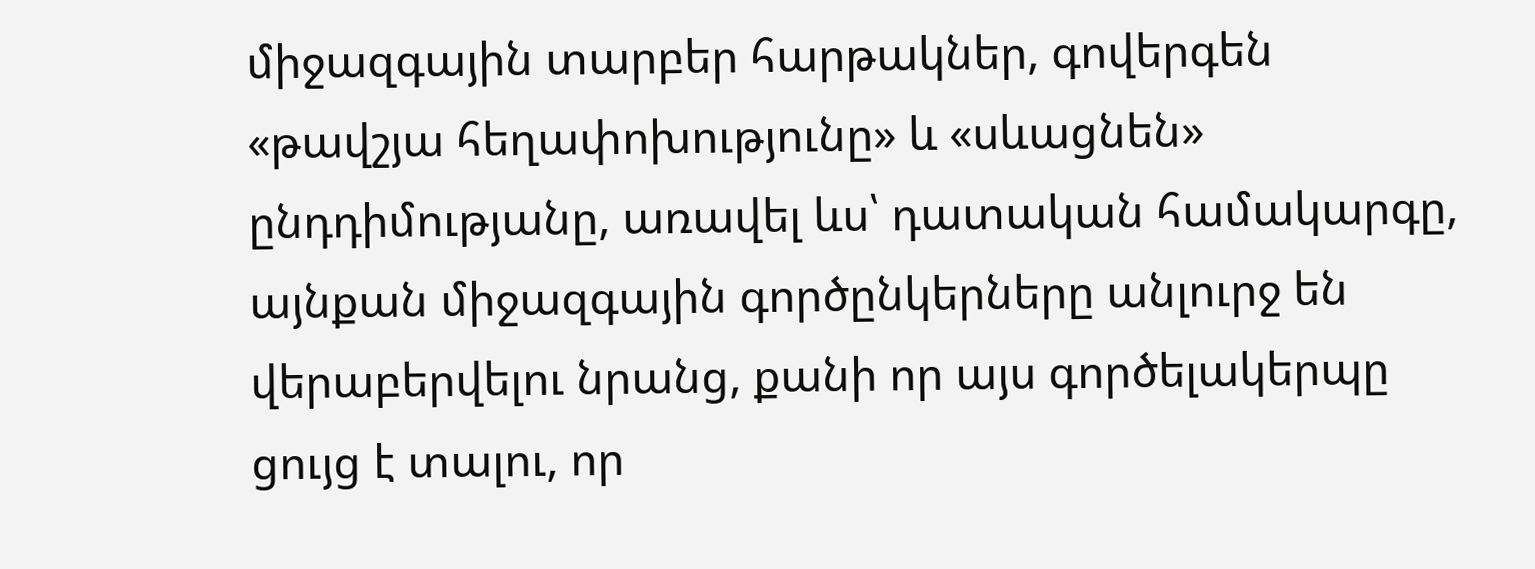միջազգային տարբեր հարթակներ, գովերգեն «թավշյա հեղափոխությունը» և «սևացնեն» ընդդիմությանը, առավել ևս՝ դատական համակարգը, այնքան միջազգային գործընկերները անլուրջ են վերաբերվելու նրանց, քանի որ այս գործելակերպը ցույց է տալու, որ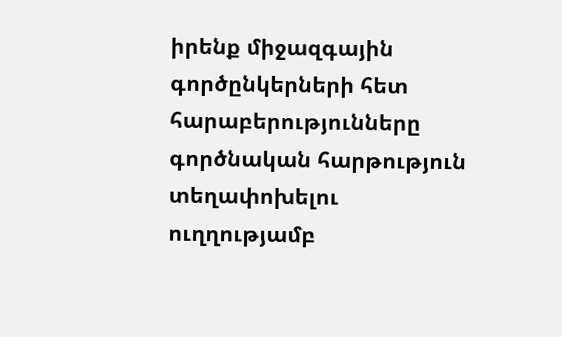իրենք միջազգային գործընկերների հետ հարաբերությունները գործնական հարթություն տեղափոխելու ուղղությամբ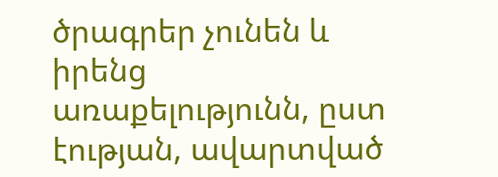ծրագրեր չունեն և իրենց առաքելությունն, ըստ էության, ավարտված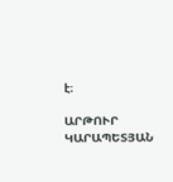է։

ԱՐԹՈՒՐ ԿԱՐԱՊԵՏՅԱՆ